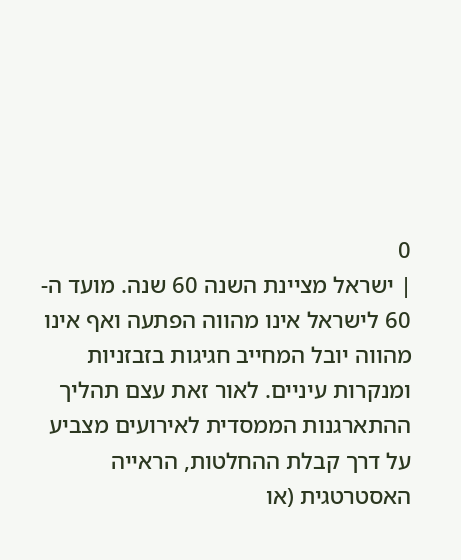0
| ישראל מציינת השנה 60 שנה. מועד ה- 60 לישראל אינו מהווה הפתעה ואף אינו מהווה יובל המחייב חגיגות בזבזניות ומנקרות עיניים. לאור זאת עצם תהליך ההתארגנות הממסדית לאירועים מצביע על דרך קבלת ההחלטות, הראייה האסטרטגית (או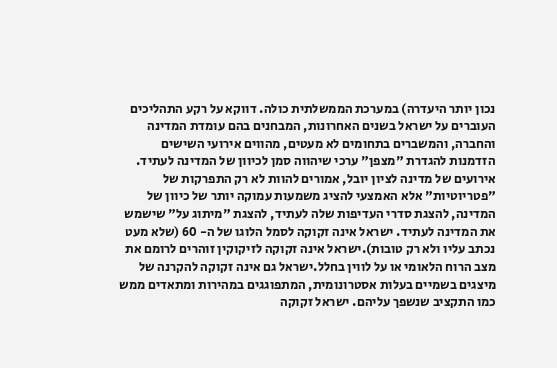נכון יותר היעדרה) במערכת הממשלתית כולה. דווקא על רקע התהליכים העוברים על ישראל בשנים האחרונות, המבחנים בהם עומדת המדינה והחברה, והמשברים בתחומים לא מעטים, מהווים אירועי השישים הזדמנות להגדרת "מצפן" ערכי שיהווה סמן לכיוון של המדינה לעתיד. אירועים של מדינה לציון יובל, אמורים להוות לא רק התפרקות של "פטריוטיות" אלא האמצעי להציג משמעות עמוקה יותר של כיוון של המדינה, להצגת סדרי העדיפות שלה לעתיד, להצגת "מיתוג על" שישמש את המדינה לעתיד. ישראל אינה זקוקה לסמל הלוגו של ה- 60 (שלא מעט נכתב עליו ולא רק טובות).ישראל אינה זקוקה לזיקוקין זוהרים לרומם את מצב הרוח הלאומי או על לווין בחלל.ישראל גם אינה זקוקה להקרנה של מיצגים בשמיים בעלות אסטרונומית, המתפוגגים במהירות ומתאדים ממש כמו התקציב שנשפך עליהם. ישראל זקוקה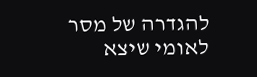להגדרה של מסר לאומי שיצא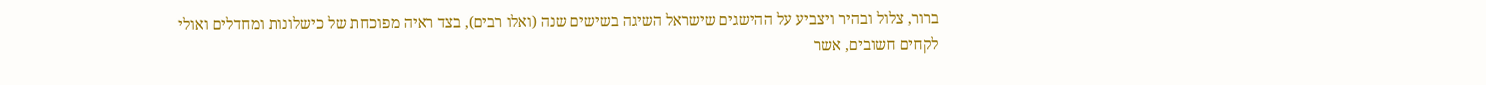ברור, צלול ובהיר ויצביע על ההישגים שישראל השיגה בשישים שנה (ואלו רבים), בצד ראיה מפוכחת של כישלונות ומחדלים ואולי לקחים חשובים, אשר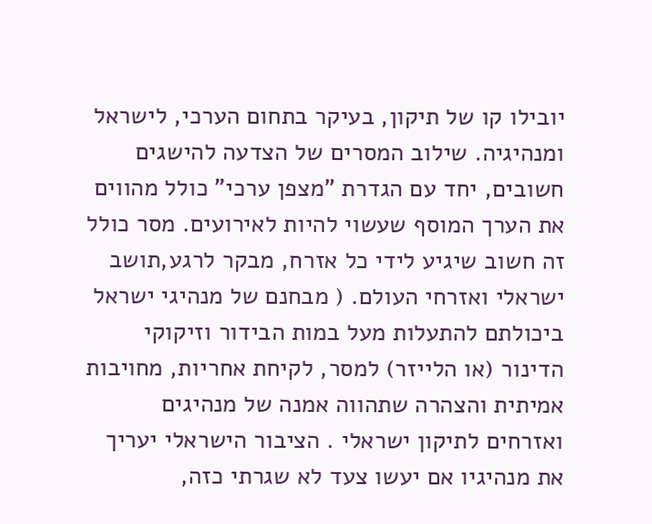יובילו קו של תיקון, בעיקר בתחום הערכי, לישראל ומנהיגיה. שילוב המסרים של הצדעה להישגים חשובים, יחד עם הגדרת "מצפן ערכי" כולל מהווים את הערך המוסף שעשוי להיות לאירועים. מסר כולל זה חשוב שיגיע לידי כל אזרח, מבקר לרגע,תושב ישראלי ואזרחי העולם. ( מבחנם של מנהיגי ישראל ביכולתם להתעלות מעל במות הבידור וזיקוקי הדינור (או הלייזר) למסר, לקיחת אחריות, מחויבות אמיתית והצהרה שתהווה אמנה של מנהיגים ואזרחים לתיקון ישראלי . הציבור הישראלי יעריך את מנהיגיו אם יעשו צעד לא שגרתי כזה,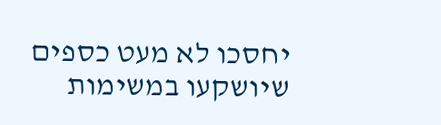יחסכו לא מעט כספים שיושקעו במשימות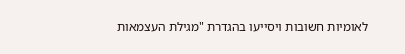לאומיות חשובות ויסייעו בהגדרת "מגילת העצמאות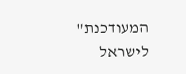המעודכנת" לישראל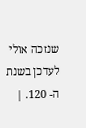שנזכה אולי לעדכן בשנת ה- 120. |